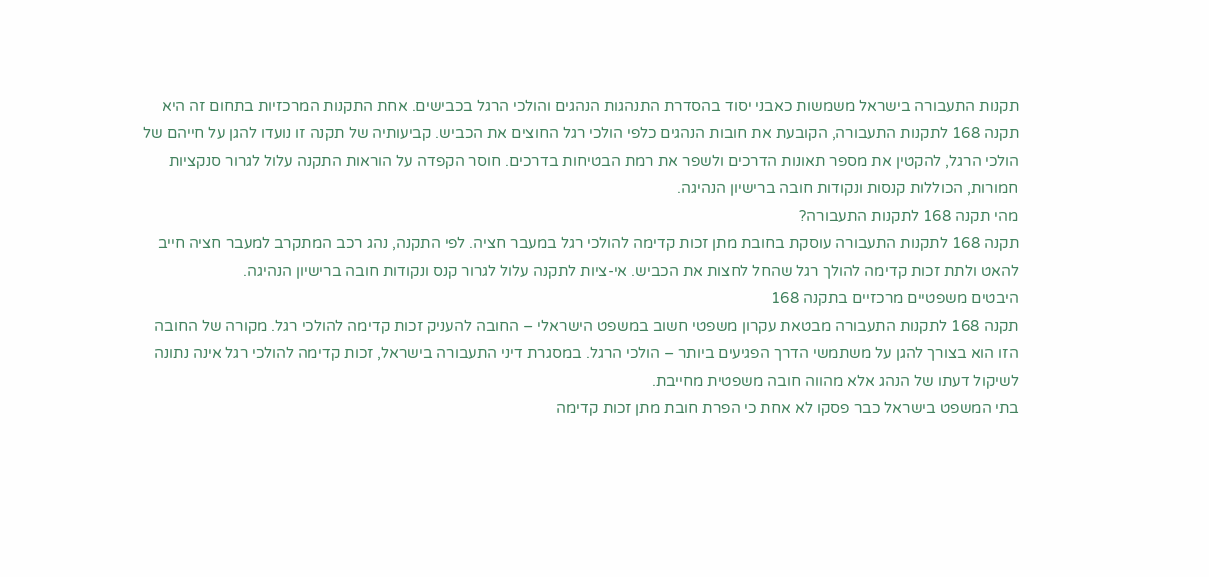תקנות התעבורה בישראל משמשות כאבני יסוד בהסדרת התנהגות הנהגים והולכי הרגל בכבישים. אחת התקנות המרכזיות בתחום זה היא תקנה 168 לתקנות התעבורה, הקובעת את חובות הנהגים כלפי הולכי רגל החוצים את הכביש. קביעותיה של תקנה זו נועדו להגן על חייהם של הולכי הרגל, להקטין את מספר תאונות הדרכים ולשפר את רמת הבטיחות בדרכים. חוסר הקפדה על הוראות התקנה עלול לגרור סנקציות חמורות, הכוללות קנסות ונקודות חובה ברישיון הנהיגה.
מהי תקנה 168 לתקנות התעבורה?
תקנה 168 לתקנות התעבורה עוסקת בחובת מתן זכות קדימה להולכי רגל במעבר חציה. לפי התקנה, נהג רכב המתקרב למעבר חציה חייב להאט ולתת זכות קדימה להולך רגל שהחל לחצות את הכביש. אי-ציות לתקנה עלול לגרור קנס ונקודות חובה ברישיון הנהיגה.
היבטים משפטיים מרכזיים בתקנה 168
תקנה 168 לתקנות התעבורה מבטאת עקרון משפטי חשוב במשפט הישראלי – החובה להעניק זכות קדימה להולכי רגל. מקורה של החובה הזו הוא בצורך להגן על משתמשי הדרך הפגיעים ביותר – הולכי הרגל. במסגרת דיני התעבורה בישראל, זכות קדימה להולכי רגל אינה נתונה לשיקול דעתו של הנהג אלא מהווה חובה משפטית מחייבת.
בתי המשפט בישראל כבר פסקו לא אחת כי הפרת חובת מתן זכות קדימה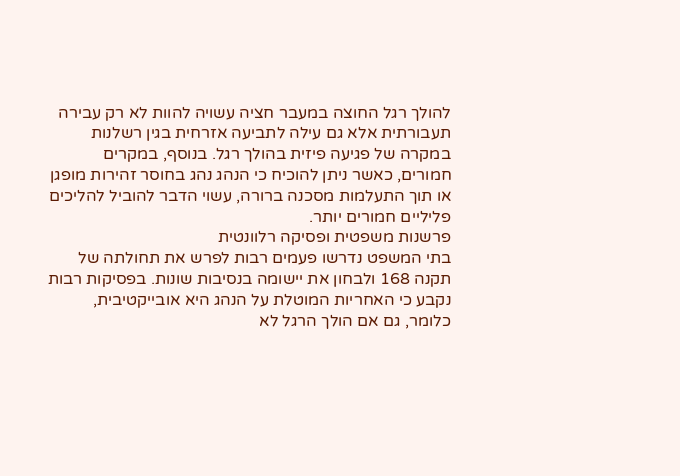להולך רגל החוצה במעבר חציה עשויה להוות לא רק עבירה תעבורתית אלא גם עילה לתביעה אזרחית בגין רשלנות במקרה של פגיעה פיזית בהולך רגל. בנוסף, במקרים חמורים, כאשר ניתן להוכיח כי הנהג נהג בחוסר זהירות מופגן או תוך התעלמות מסכנה ברורה, עשוי הדבר להוביל להליכים פליליים חמורים יותר.
פרשנות משפטית ופסיקה רלוונטית
בתי המשפט נדרשו פעמים רבות לפרש את תחולתה של תקנה 168 ולבחון את יישומה בנסיבות שונות. בפסיקות רבות נקבע כי האחריות המוטלת על הנהג היא אובייקטיבית, כלומר, גם אם הולך הרגל לא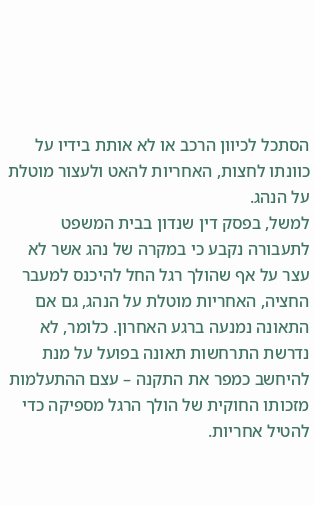הסתכל לכיוון הרכב או לא אותת בידיו על כוונתו לחצות, האחריות להאט ולעצור מוטלת על הנהג.
למשל, בפסק דין שנדון בבית המשפט לתעבורה נקבע כי במקרה של נהג אשר לא עצר על אף שהולך רגל החל להיכנס למעבר החציה, האחריות מוטלת על הנהג, גם אם התאונה נמנעה ברגע האחרון. כלומר, לא נדרשת התרחשות תאונה בפועל על מנת להיחשב כמפר את התקנה – עצם ההתעלמות מזכותו החוקית של הולך הרגל מספיקה כדי להטיל אחריות.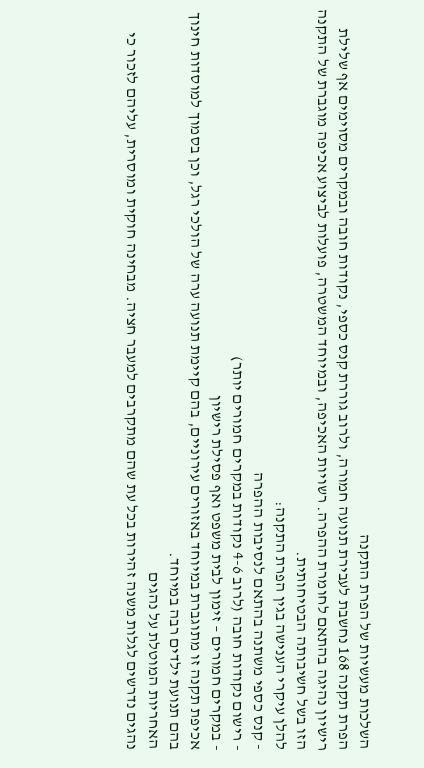השלכות מעשיות של הפרת התקנה
הפרת תקנה 168 נחשבת לעבירת תנועה חמורה, ולרוב גוררת קנס כספי, נקודות חובה ובמקרים מסוימים אף שלילת רישיון נהיגה בהתאם לחומרת ההפרה. רשויות האכיפה, ובמיוחד המשטרה, פועלות לביצוע אכיפה מוגברת של התקנה הזו בשל חשיבותה הבטיחותית.
להלן עיקרי הענישה בגין הפרת התקנה:
- קנס כספי משתנה בהתאם לנסיבות ההפרה
- רישום נקודות חובה (לרוב 4-6 נקודות במקרים חמורים יותר)
- במקרים חמורים – זימון לבית משפט ואף פסילת רישיון
אכיפת תקנה זו מתוגברת במיוחד באזורים עירוניים, בהם קיימת תנועה ערה של הולכי רגל, וכן בסמוך למוסדות חינוך בהם תנועת ילדים רבה במיוחד.
האחריות המוטלת על נהגים
נהגים נדרשים לגלות משנה זהירות בכל עת שהם מתקרבים למעבר חציה. מבחינה חוקית ומוסרית, עליהם לזכור כי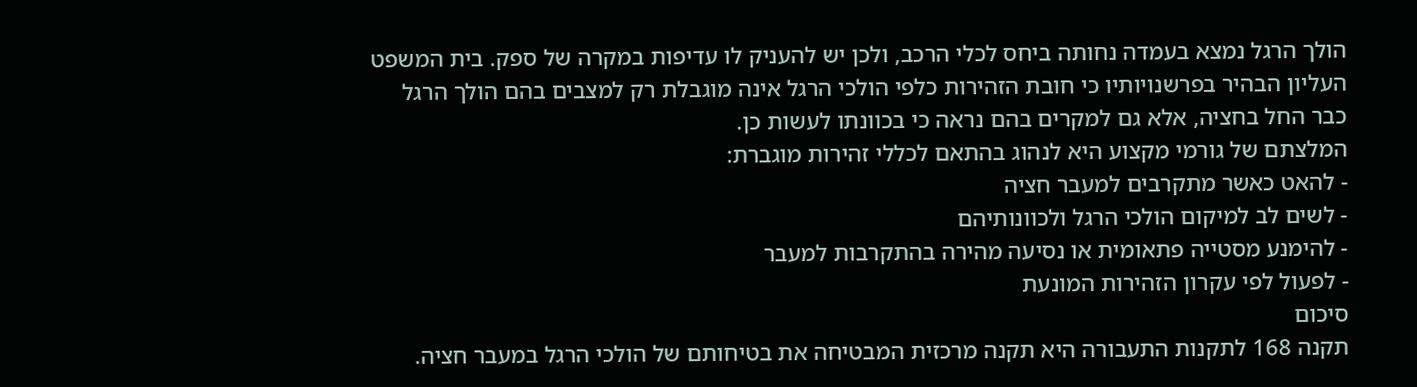הולך הרגל נמצא בעמדה נחותה ביחס לכלי הרכב, ולכן יש להעניק לו עדיפות במקרה של ספק. בית המשפט העליון הבהיר בפרשנויותיו כי חובת הזהירות כלפי הולכי הרגל אינה מוגבלת רק למצבים בהם הולך הרגל כבר החל בחציה, אלא גם למקרים בהם נראה כי בכוונתו לעשות כן.
המלצתם של גורמי מקצוע היא לנהוג בהתאם לכללי זהירות מוגברת:
- להאט כאשר מתקרבים למעבר חציה
- לשים לב למיקום הולכי הרגל ולכוונותיהם
- להימנע מסטייה פתאומית או נסיעה מהירה בהתקרבות למעבר
- לפעול לפי עקרון הזהירות המונעת
סיכום
תקנה 168 לתקנות התעבורה היא תקנה מרכזית המבטיחה את בטיחותם של הולכי הרגל במעבר חציה.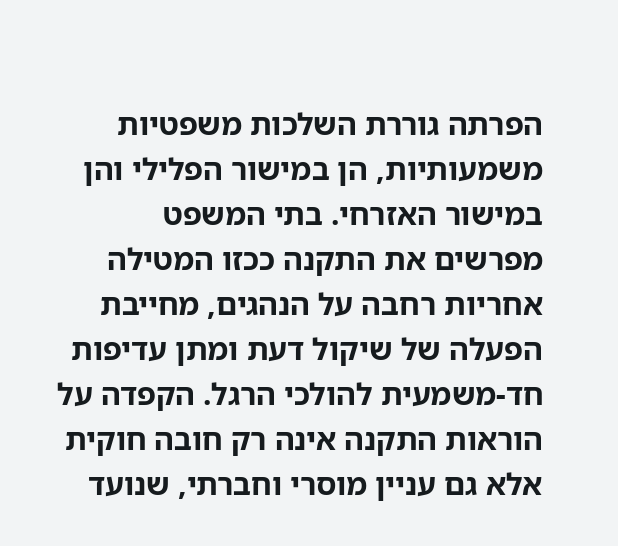הפרתה גוררת השלכות משפטיות משמעותיות, הן במישור הפלילי והן במישור האזרחי. בתי המשפט מפרשים את התקנה ככזו המטילה אחריות רחבה על הנהגים, מחייבת הפעלה של שיקול דעת ומתן עדיפות חד-משמעית להולכי הרגל. הקפדה על הוראות התקנה אינה רק חובה חוקית אלא גם עניין מוסרי וחברתי, שנועד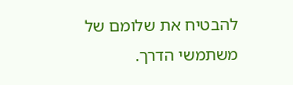להבטיח את שלומם של משתמשי הדרך.